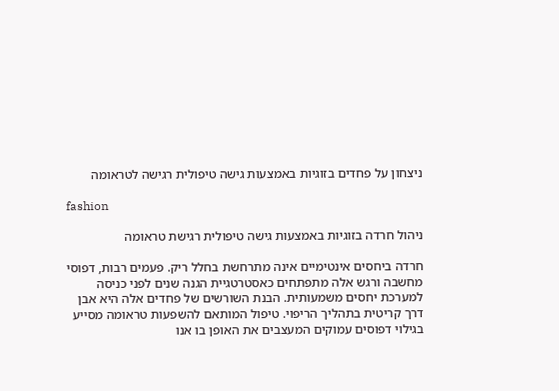ניצחון על פחדים בזוגיות באמצעות גישה טיפולית רגישה לטראומה

fashion

ניהול חרדה בזוגיות באמצעות גישה טיפולית רגישת טראומה

חרדה ביחסים אינטימיים אינה מתרחשת בחלל ריק. פעמים רבות, דפוסי מחשבה ורגש אלה מתפתחים כאסטרטגיית הגנה שנים לפני כניסה למערכת יחסים משמעותית. הבנת השורשים של פחדים אלה היא אבן דרך קריטית בתהליך הריפוי. טיפול המותאם להשפעות טראומה מסייע בגילוי דפוסים עמוקים המעצבים את האופן בו אנו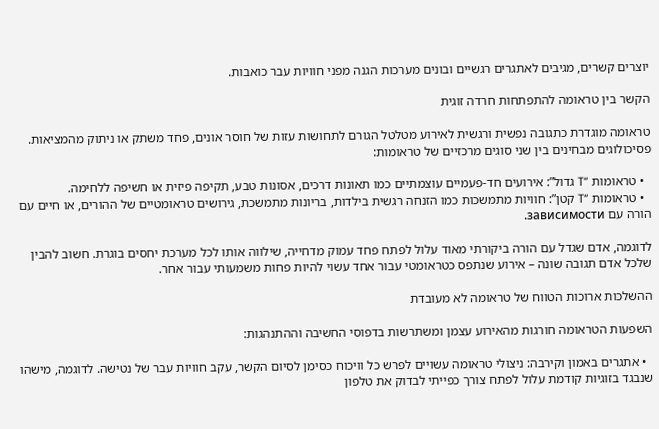יוצרים קשרים, מגיבים לאתגרים רגשיים ובונים מערכות הגנה מפני חוויות עבר כואבות.

הקשר בין טראומה להתפתחות חרדה זוגית

טראומה מוגדרת כתגובה נפשית ורגשית לאירוע מטלטל הגורם לתחושות עזות של חוסר אונים, פחד משתק או ניתוק מהמציאות. פסיכולוגים מבחינים בין שני סוגים מרכזיים של טראומות:

  • טראומות “T גדול”: אירועים חד-פעמיים עוצמתיים כמו תאונות דרכים, אסונות טבע, תקיפה פיזית או חשיפה ללחימה.
  • טראומות “T קטן”: חוויות מתמשכות כמו הזנחה רגשית בילדות, בריונות מתמשכת, גירושים טראומטיים של ההורים, או חיים עם הורה עם зависимости.

לדוגמה, אדם שגדל עם הורה ביקורתי מאוד עלול לפתח פחד עמוק מדחייה, שילווה אותו לכל מערכת יחסים בוגרת. חשוב להבין שלכל אדם תגובה שונה – אירוע שנתפס כטראומטי עבור אחד עשוי להיות פחות משמעותי עבור אחר.

ההשלכות ארוכות הטווח של טראומה לא מעובדת

השפעות הטראומה חורגות מהאירוע עצמן ומשתרשות בדפוסי החשיבה וההתנהגות:

  • אתגרים באמון וקירבה: ניצולי טראומה עשויים לפרש כל וויכוח כסימן לסיום הקשר, עקב חוויות עבר של נטישה. לדוגמה, מישהו שנבגד בזוגיות קודמת עלול לפתח צורך כפייתי לבדוק את טלפון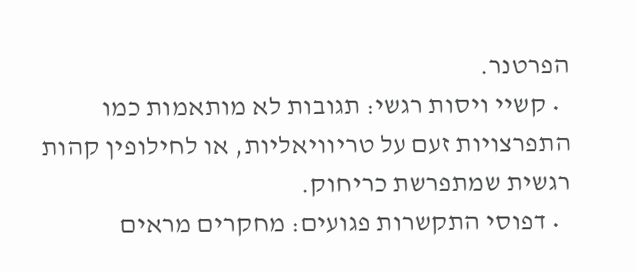הפרטנר.
  • קשיי ויסות רגשי: תגובות לא מותאמות כמו התפרצויות זעם על טריוויאליות, או לחילופין קהות רגשית שמתפרשת כריחוק.
  • דפוסי התקשרות פגועים: מחקרים מראים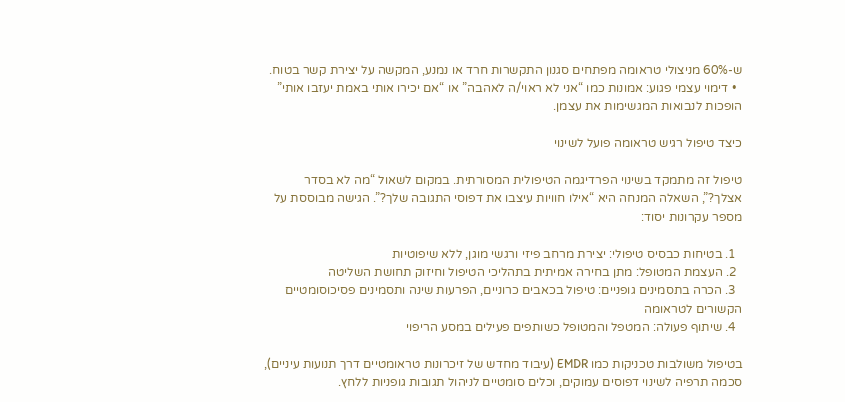ש-60% מניצולי טראומה מפתחים סגנון התקשרות חרד או נמנע, המקשה על יצירת קשר בטוח.
  • דימוי עצמי פגוע: אמונות כמו “אני לא ראוי/ה לאהבה” או “אם יכירו אותי באמת יעזבו אותי” הופכות לנבואות המגשימות את עצמן.

כיצד טיפול רגיש טראומה פועל לשינוי

טיפול זה מתמקד בשינוי הפרדיגמה הטיפולית המסורתית. במקום לשאול “מה לא בסדר אצלך?”, השאלה המנחה היא “אילו חוויות עיצבו את דפוסי התגובה שלך?”. הגישה מבוססת על מספר עקרונות יסוד:

  1. בטיחות כבסיס טיפולי: יצירת מרחב פיזי ורגשי מוגן, ללא שיפוטיות
  2. העצמת המטופל: מתן בחירה אמיתית בתהליכי הטיפול וחיזוק תחושת השליטה
  3. הכרה בתסמינים גופניים: טיפול בכאבים כרוניים, הפרעות שינה ותסמינים פסיכוסומטיים הקשורים לטראומה
  4. שיתוף פעולה: המטפל והמטופל כשותפים פעילים במסע הריפוי

בטיפול משולבות טכניקות כמו EMDR (עיבוד מחדש של זיכרונות טראומטיים דרך תנועות עיניים), סכמה תרפיה לשינוי דפוסים עמוקים, וכלים סומטיים לניהול תגובות גופניות ללחץ.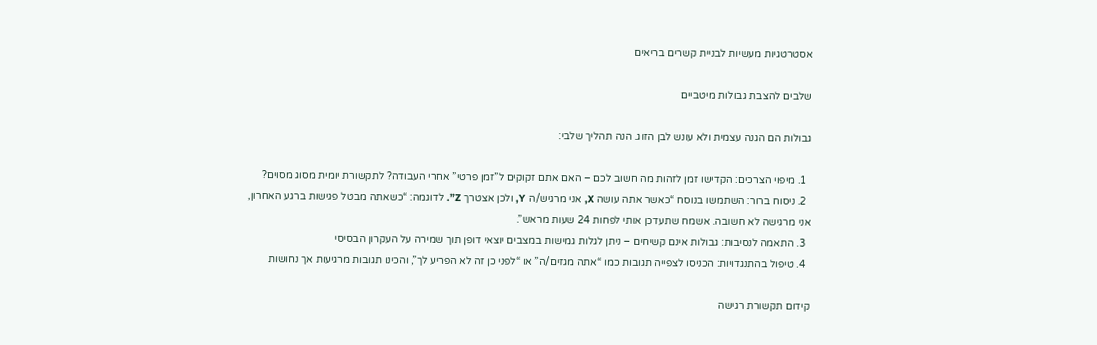אסטרטגיות מעשיות לבניית קשרים בריאים

שלבים להצבת גבולות מיטביים

גבולות הם הגנה עצמית ולא עונש לבן הזוג. הנה תהליך שלבי:

  1. מיפוי הצרכים: הקדישו זמן לזהות מה חשוב לכם – האם אתם זקוקים ל”זמן פרטי” אחרי העבודה? לתקשורת יומית מסוג מסוים?
  2. ניסוח ברור: השתמשו בנוסח “כאשר אתה עושה X, אני מרגיש/ה Y, ולכן אצטרך Z”. לדוגמה: “כשאתה מבטל פגישות ברגע האחרון, אני מרגישה לא חשובה. אשמח שתעדכן אותי לפחות 24 שעות מראש”.
  3. התאמה לנסיבות: גבולות אינם קשיחים – ניתן לגלות גמישות במצבים יוצאי דופן תוך שמירה על העקרון הבסיסי
  4. טיפול בהתנגדויות: הכניסו לצפייה תגובות כמו “אתה מגזים/ה” או “לפני כן זה לא הפריע לך”, והכינו תגובות מרגיעות אך נחושות

קידום תקשורת רגישה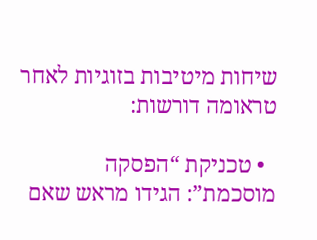שיחות מיטיבות בזוגיות לאחר טראומה דורשות:

  • טכניקת “הפסקה מוסכמת”: הגידו מראש שאם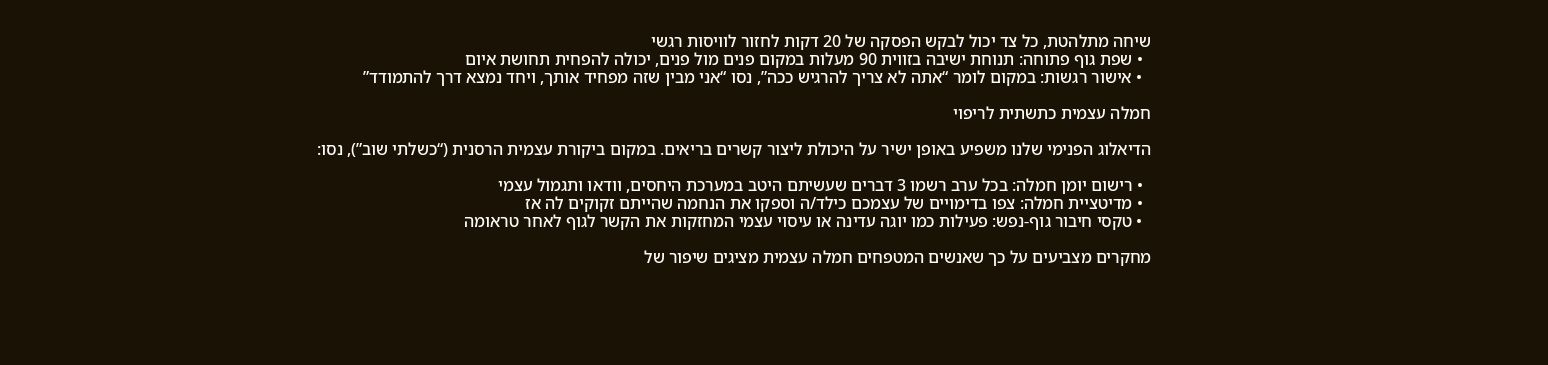שיחה מתלהטת, כל צד יכול לבקש הפסקה של 20 דקות לחזור לוויסות רגשי
  • שפת גוף פתוחה: תנוחת ישיבה בזווית 90 מעלות במקום פנים מול פנים, יכולה להפחית תחושת איום
  • אישור רגשות: במקום לומר “אתה לא צריך להרגיש ככה”, נסו “אני מבין שזה מפחיד אותך, ויחד נמצא דרך להתמודד”

חמלה עצמית כתשתית לריפוי

הדיאלוג הפנימי שלנו משפיע באופן ישיר על היכולת ליצור קשרים בריאים. במקום ביקורת עצמית הרסנית (“כשלתי שוב”), נסו:

  • רישום יומן חמלה: בכל ערב רשמו 3 דברים שעשיתם היטב במערכת היחסים, וודאו ותגמול עצמי
  • מדיטציית חמלה: צפו בדימויים של עצמכם כילד/ה וספקו את הנחמה שהייתם זקוקים לה אז
  • טקסי חיבור גוף-נפש: פעילות כמו יוגה עדינה או עיסוי עצמי המחזקות את הקשר לגוף לאחר טראומה

מחקרים מצביעים על כך שאנשים המטפחים חמלה עצמית מציגים שיפור של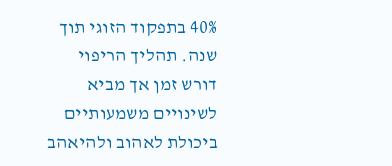40% בתפקוד הזוגי תוך שנה. תהליך הריפוי דורש זמן אך מביא לשינויים משמעותיים ביכולת לאהוב ולהיאהב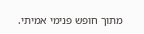מתוך חופש פנימי אמיתי.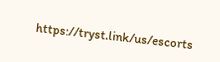https://tryst.link/us/escorts